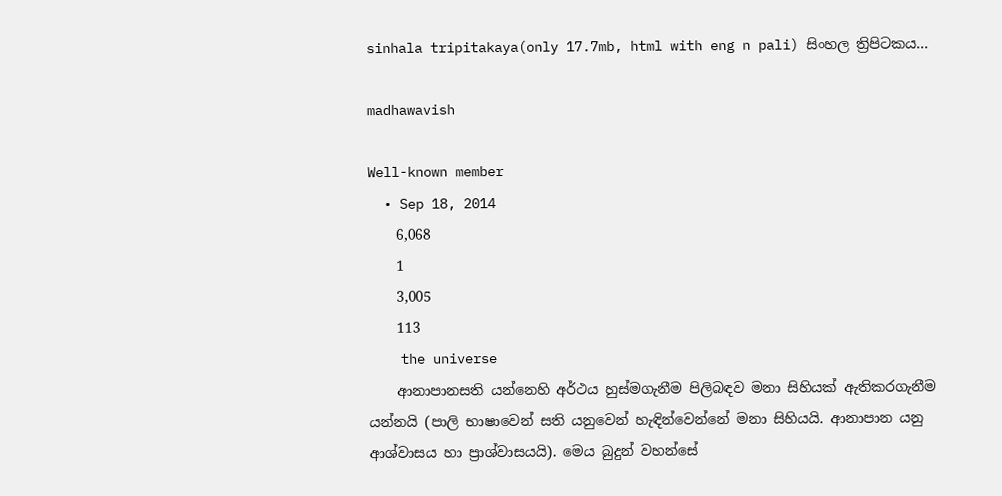sinhala tripitakaya(only 17.7mb, html with eng n pali) සිංහල ත්‍රිපිටකය...

madhawavish

Well-known member
  • Sep 18, 2014
    6,068
    1
    3,005
    113
    the universe
    ආනාපානසති යන්නෙහි අර්ථය හුස්මගැනීම පිලිබඳව මනා සිහියක් ඇතිකරගැනීම යන්නයි (පාලි භාෂාවෙන් සති යනුවෙන් හැඳින්වෙන්නේ මනා සිහියයි. ආනාපාන යනු ආශ්වාසය හා ප්‍රාශ්වාසයයි). මෙය බුදුන් වහන්සේ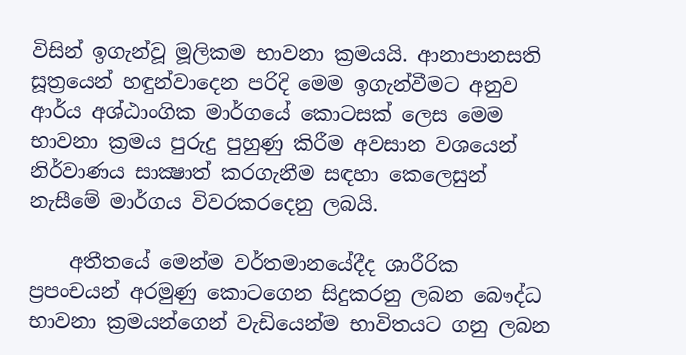විසින් ඉගැන්වූ මූලිකම භාවනා ක්‍රමයයි. ආනාපානසති සූත්‍රයෙන් හඳුන්වාදෙන පරිදි මෙම ඉගැන්වීමට අනුව ආර්ය අශ්ඨාංගික මාර්ගයේ කොටසක් ලෙස මෙම භාවනා ක්‍රමය පුරුදු පුහුණු කිරීම අවසාන වශයෙන් නිර්වාණය සාක්‍ෂාත් කරගැනීම සඳහා කෙලෙසුන් නැසීමේ මාර්ගය විවරකරදෙනු ලබයි.

    අතීතයේ මෙන්ම වර්තමානයේදීද ශාරීරික ප්‍රපංචයන් අරමුණු කොටගෙන සිදුකරනු ලබන බෞද්ධ භාවනා ක්‍රමයන්ගෙන් වැඩියෙන්ම භාවිතයට ගනු ලබන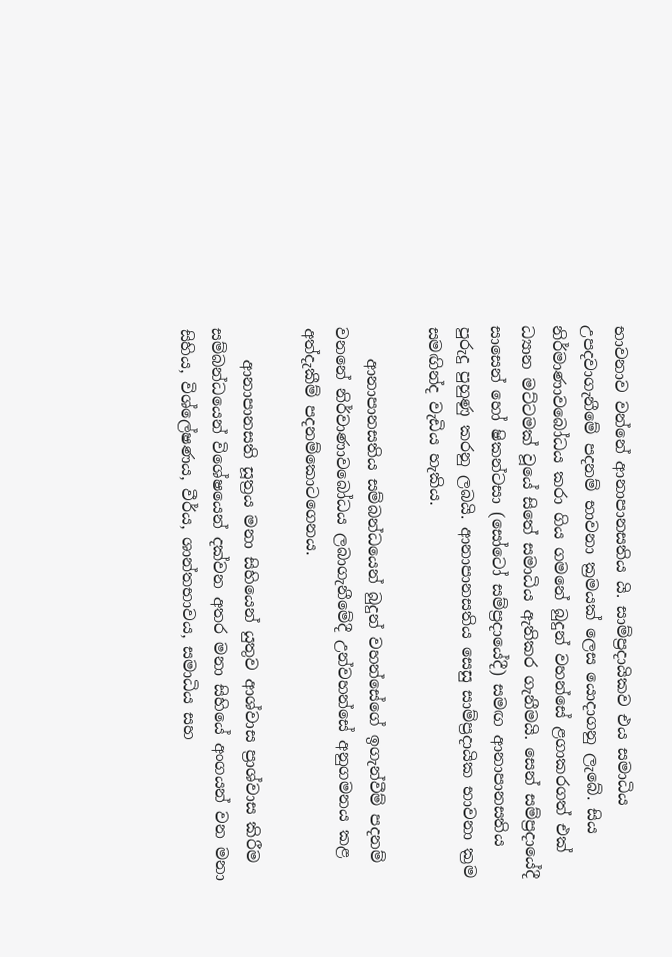භාවනාව වන්නේ ආනාපානසතිය යි. සාම්ප්‍රදායිකව එය සමාධිය උපදවාගැනීමේ පදනම් භාවනා ක්‍රමයක් ලෙස යොදාගනු ලැබේ. සිය නිර්මාණාවබෝධය කරා ගිය ගමනේ බුදුන් වහන්සේ ළගාකරගත් එක් ධ්‍යාන මට්ටමක් වූයේ සිතේ සමාධිය ඇතිකර ගැනීමයි. සෙන් සම්ප්‍රදායේදී සාසෙන් හෝ ෂිකන්ටසා (සෝටෝ සම්ප්‍රදායේදී) සමඟ ආනාපානසතිය පුරුදු පුහුණු කරනු ලබයි. ආනාපානසතිය සෙසු සාම්ප්‍රදායික භාවනා ක්‍රම සමඟින්ද වැඩිය හැකිය.

    ආනාපානසතිය සම්බන්ධයෙන් බුදුන් වහන්සේගේ ඉගැන්වීම් පදනම් වනනේ නිර්වාණාවබෝධය ලබාගැනීමේදී උන්වහන්සේ අනුගමනය කළ අත්දැකීම් පදනම්කොටගෙනය.

    ආනාපානසති සූත්‍රය මනා සිහියෙන් යුතුව ආශ්වාස ප්‍රාශ්වාස කිරීම සම්බන්ධයෙන් විශේෂයෙන් දක්වන අතර මනා සිහියේ අංගයන් වන මනා සිහිය, විශ්ලේෂණය, වීර්ය, ශාන්තභාවය, සමාධිය සහ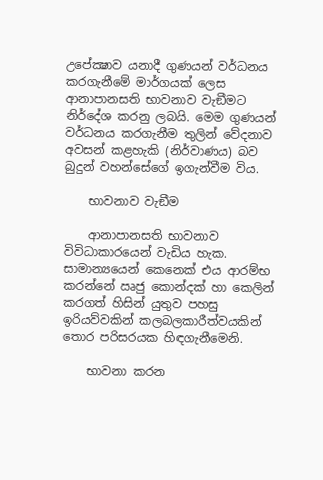උපේක්‍ෂාව යනාදී ගුණයන් වර්ධනය කරගැනීමේ මාර්ගයක් ලෙස ආනාපානසති භාවනාව වැඞීමට නිර්දේශ කරනු ලබයි. මෙම ගුණයන් වර්ධනය කරගැනීම තුලින් වේදනාව අවසන් කළහැකි (නිර්වාණය) බව බුදුන් වහන්සේගේ ඉගැන්වීම විය.

    භාවනාව වැඞීම

    ආනාපානසති භාවනාව විවිධාකාරයෙන් වැඩිය හැක. සාමාන්‍යයෙන් කෙනෙක් එය ආරම්භ කරන්නේ ඍජු කොන්දක් හා කෙලින් කරගත් හිසින් යුතුව පහසු ඉරියව්වකින් කලබලකාරීත්වයකින් තොර පරිසරයක හිඳගැනීමෙනි.

    භාවනා කරන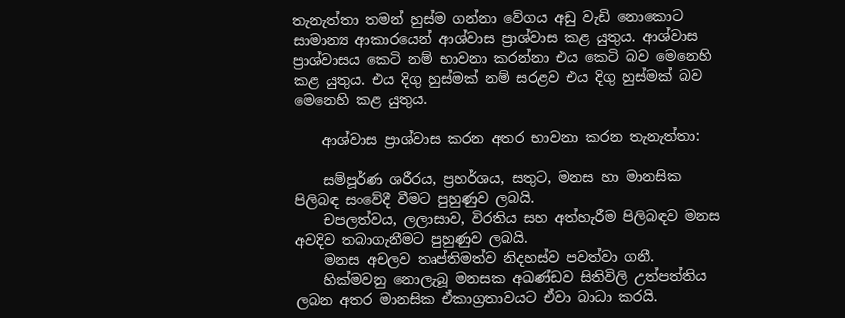තැනැත්තා තමන් හුස්ම ගන්නා වේගය අඩු වැඩි නොකොට සාමාන්‍ය ආකාරයෙන් ආශ්වාස ප්‍රාශ්වාස කළ යුතුය. ආශ්වාස ප්‍රාශ්වාසය කෙටි නම් භාවනා කරන්නා එය කෙටි බව මෙනෙහි කළ යුතුය. එය දිගු හුස්මක් නම් සරළව එය දිගු හුස්මක් බව මෙනෙහි කළ යුතුය.

    ආශ්වාස ප්‍රාශ්වාස කරන අතර භාවනා කරන තැනැත්තා:

    සම්පූර්ණ ශරීරය, ප්‍රහර්ශය, සතුට, මනස හා මානසික පිලිබඳ සංවේදී වීමට පුහුණුව ලබයි.
    චපලත්වය, ලලාසාව, විරතිය සහ අත්හැරීම පිලිබඳව මනස අවදිව තබාගැනීමට පුහුණුව ලබයි.
    මනස අචලව තෘප්තිමත්ව නිදහස්ව පවත්වා ගනී.
    හික්මවනු නොලැබූ මනසක අඛණ්ඩව සිතිවිලි උත්පත්තිය ලබන අතර මානසික ඒකාග්‍රතාවයට ඒවා බාධා කරයි.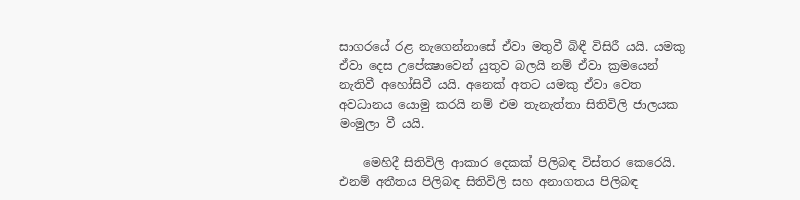සාගරයේ රළ නැගෙන්නාසේ ඒවා මතුවී බිඳී විසිරී යයි. යමකු ඒවා දෙස උපේක්‍ෂාවෙන් යුතුව බලයි නම් ඒවා ක්‍රමයෙන් නැතිවී අහෝසිවී යයි. අනෙක් අතට යමකු ඒවා වෙත අවධානය යොමු කරයි නම් එම තැනැත්තා සිතිවිලි ජාලයක මංමුලා වී යයි.

    මෙහිදී සිතිවිලි ආකාර දෙකක් පිලිබඳ විස්තර කෙරෙයි. එනම් අතීතය පිලිබඳ සිතිවිලි සහ අනාගතය පිලිබඳ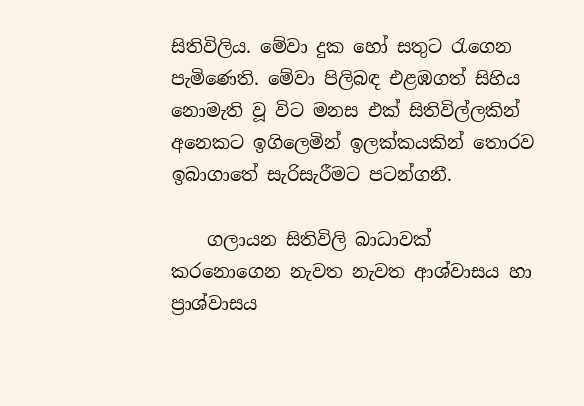සිතිවිලිය. මේවා දුක හෝ සතුට රැගෙන පැමිණෙති. මේවා පිලිබඳ එළඹගත් සිහිය නොමැති වූ විට මනස එක් සිතිවිල්ලකින් අනෙකට ඉගිලෙමින් ඉලක්කයකින් තොරව ඉබාගාතේ සැරිසැරීමට පටන්ගනී.

    ගලායන සිතිවිලි බාධාවක් කරනොගෙන නැවත නැවත ආශ්වාසය හා ප්‍රාශ්වාසය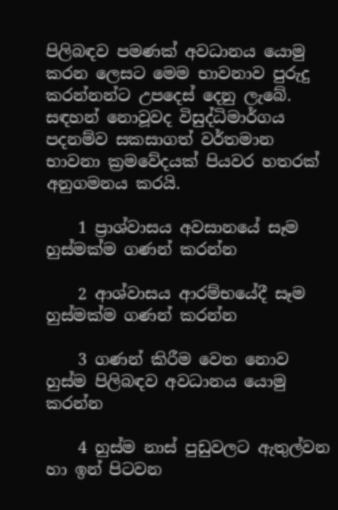පිලිබඳව පමණක් අවධානය යොමු කරන ලෙසට මෙම භාවනාව පුරුදු කරන්නන්ට උපදෙස් දෙනු ලැබේ. සඳහන් නොවූවද විසුද්ධිමාර්ගය පදනම්ව සකසාගත් වර්තමාන භාවනා ක්‍රමවේදයක් පියවර හතරක් අනුගමනය කරයි.

    1 ප්‍රාශ්වාසය අවසානයේ සෑම හුස්මක්ම ගණන් කරන්න

    2 ආශ්වාසය ආරම්භයේදී සෑම හුස්මක්ම ගණන් කරන්න

    3 ගණන් කිරීම වෙත නොව හුස්ම පිලිබඳව අවධානය යොමු කරන්න

    4 හුස්ම නාස් පුඩුවලට ඇතුල්වන හා ඉන් පිටවන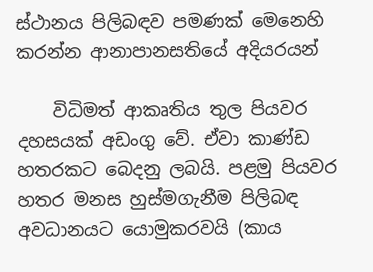ස්ථානය පිලිබඳව පමණක් මෙනෙහි කරන්න ආනාපානසතියේ අදියරයන්

    විධිමත් ආකෘතිය තුල පියවර දහසයක් අඩංගු වේ. ඒවා කාණ්ඩ හතරකට බෙදනු ලබයි. පළමු පියවර හතර මනස හුස්මගැනීම පිලිබඳ අවධානයට යොමුකරවයි (කාය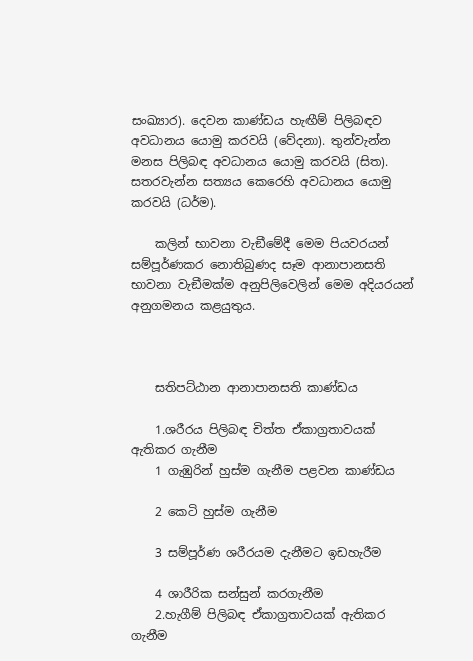සංඛ්‍යාර). දෙවන කාණ්ඩය හැඟීම් පිලිබඳව අවධානය යොමු කරවයි (වේදනා). තුන්වැන්න මනස පිලිබඳ අවධානය යොමු කරවයි (සිත). සතරවැන්න සත්‍යය කෙරෙහි අවධානය යොමු කරවයි (ධර්ම).

    කලින් භාවනා වැඞීමේදී මෙම පියවරයන් සම්පූර්ණකර නොතිබුණද සෑම ආනාපානසති භාවනා වැඞීමක්ම අනුපිලිවෙලින් මෙම අදියරයන් අනුගමනය කළයුතුය.



    සතිපට්ඨාන ආනාපානසති කාණ්ඩය

    1.ශරීරය පිලිබඳ චිත්ත ඒකාග්‍රතාවයක් ඇතිකර ගැනීම
    1 ගැඹුරින් හුස්ම ගැනීම පළවන කාණ්ඩය

    2 කෙටි හුස්ම ගැනීම

    3 සම්පූර්ණ ශරීරයම දැනීමට ඉඩහැරීම

    4 ශාරීරික සන්සුන් කරගැනීම
    2.හැගීම් පිලිබඳ ඒකාග්‍රතාවයක් ඇතිකර ගැනීම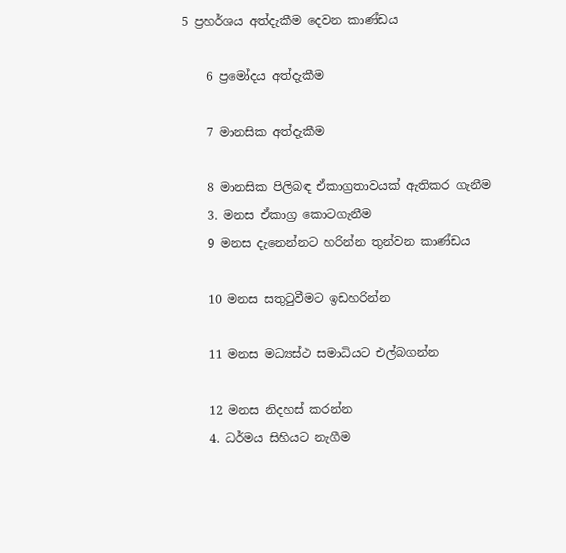5 ප්‍රහර්ශය අත්දැකීම දෙවන කාණ්ඩය

    6 ප්‍රමෝදය අත්දැකීම

    7 මානසික අත්දැකීම

    8 මානසික පිලිබඳ ඒකාග්‍රතාවයක් ඇතිකර ගැනීම
    3. මනස ඒකාග්‍ර කොටගැනීම
    9 මනස දැනෙන්නට හරින්න තුන්වන කාණ්ඩය

    10 මනස සතුටුවීමට ඉඩහරින්න

    11 මනස මධ්‍යස්ථ සමාධියට එල්බගන්න

    12 මනස නිදහස් කරන්න
    4. ධර්මය සිහියට නැගීම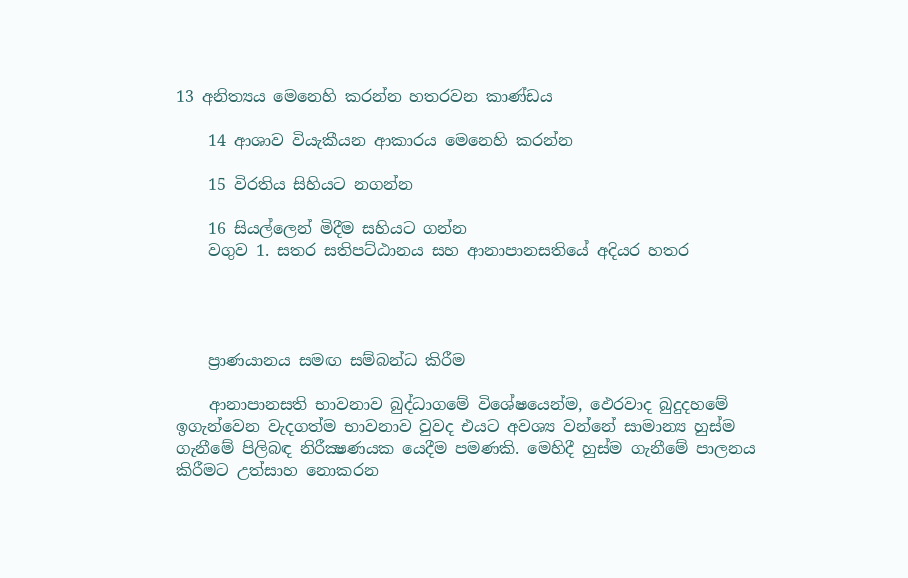13 අනිත්‍යය මෙනෙහි කරන්න හතරවන කාණ්ඩය

    14 ආශාව වියැකීයන ආකාරය මෙනෙහි කරන්න

    15 විරතිය සිහියට නගන්න

    16 සියල්ලෙන් මිදීම සහියට ගන්න
    වගුව 1. සතර සතිපට්ඨානය සහ ආනාපානසතියේ අදියර හතර




    ප්‍රාණයානය සමඟ සම්බන්ධ කිරීම‍

    ආනාපානසති භාවනාව බුද්ධාගමේ විශේෂයෙන්ම, ඵෙරවාද බුදුදහමේ ඉගැන්වෙන වැදගත්ම භාවනාව වුවද එයට අවශ්‍ය වන්නේ සාමාන්‍ය හුස්ම ගැනීමේ පිලිබඳ නිරීක්‍ෂණයක යෙදීම පමණකි. මෙහිදී හුස්ම ගැනීමේ පාලනය කිරීමට උත්සාහ නොකරන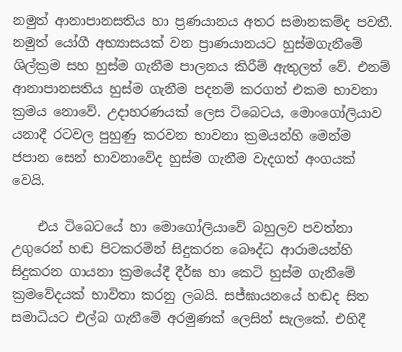නමුත් ආනාපානසතිය හා ප්‍රණයානය අතර සමානකම්ද පවතී. නමුත් යෝගී අභ්‍යාසයක් වන ප්‍රාණයානයට හුස්මගැනීමේ ශිල්ක්‍රම සහ හුස්ම ගැනීම පාලනය කිරීම් ඇතුලත් වේ. එනම් ආනාපානසතිය හුස්ම ගැනීම පදනම් කරගත් එකම භාවනා ක්‍රමය නොවේ. උදාහරණයක් ලෙස ටිබෙටය, මොංගෝලියාව යනාදී රටවල පුහුණු කරවන භාවනා ක්‍රමයන්හි මෙන්ම ජපාන සෙන් භාවනාවේද හුස්ම ගැනීම වැදගත් අංගයක් වෙයි.

    එය ටිබෙටයේ හා මොගෝලියාවේ බහුලව පවත්නා උගුරෙන් හඬ පිටකරමින් සිදුකරන බෞද්ධ ආරාමයන්හි සිදුකරන ගායනා ක්‍රමයේදී දීර්ඝ හා කෙටි හුස්ම ගැනීමේ ක්‍රමවේදයක් භාවිතා කරනු ලබයි. සජ්ඝායනයේ හඬද සිත සමාධියට එල්බ ගැනීමේ අරමුණක් ලෙසින් සැලකේ. එහිදී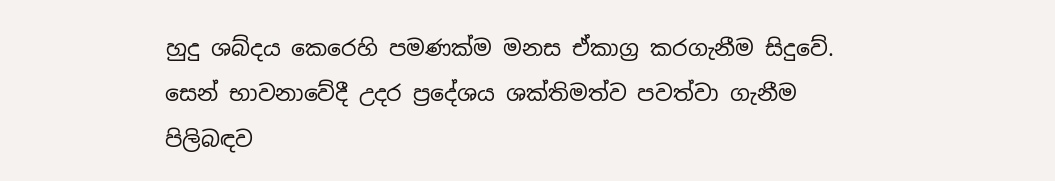හුදු ශබ්දය කෙරෙහි පමණක්ම මනස ඒකාග්‍ර කරගැනීම සිදුවේ. සෙන් භාවනාවේදී උදර ප්‍රදේශය ශක්තිමත්ව පවත්වා ගැනීම පිලිබඳව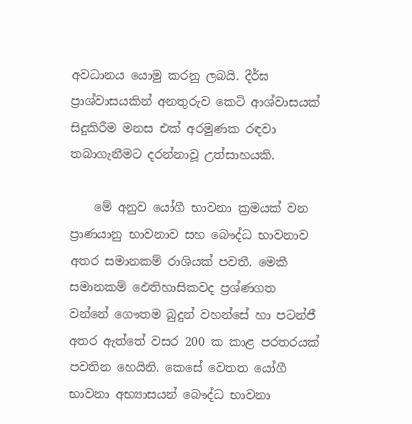අවධානය යොමු කරනු ලබයි. දීර්ඝ ප්‍රාශ්වාසයකින් අනතුරුව කෙටි ආශ්වාසයක් සිදුකිරීම මනස එක් අරමුණක රඳවා තබාගැනීමට දරන්නාවූ උත්සාහයකි.

    මේ අනුව යෝගී භාවනා ක්‍රමයක් වන ප්‍රාණයානු භාවනාව සහ බෞද්ධ භාවනාව අතර සමානකම් රාශියක් පවතී. මෙකී සමානකම් ඵෙතිහාසිකවද ප්‍රශ්ණගත වන්නේ ගෞතම බුදුන් වහන්සේ හා පටන්ජී අතර ඇත්තේ වසර 200 ක කාළ පරතරයක් පවතින හෙයිනි. කෙසේ වෙතත යෝගී භාවනා අභ්‍යාසයන් බෞද්ධ භාවනා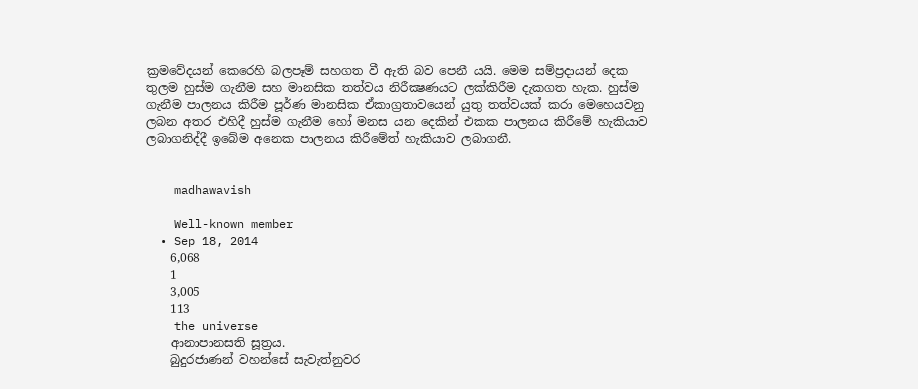ක්‍රමවේදයන් කෙරෙහි බලපෑම් සහගත වී ඇති බව පෙනී යයි. මෙම සම්ප්‍රදායන් දෙක තුලම හුස්ම ගැනීම සහ මානසික තත්වය නිරීක්‍ෂණයට ලක්කිරීම දැකගත හැක. හුස්ම ගැනීම පාලනය කිරීම පූර්ණ මානසික ඒකාග්‍රතාවයෙන් යුතු තත්වයක් කරා මෙහෙයවනු ලබන අතර එහිදී හුස්ම ගැනීම හෝ මනස යන දෙකින් එකක පාලනය කිරීමේ හැකියාව ලබාගනිද්දී ඉබේම අනෙක පාලනය කිරීමේත්‍ හැකියාව ලබාගනී.


    madhawavish

    Well-known member
  • Sep 18, 2014
    6,068
    1
    3,005
    113
    the universe
    ආනාපානසති සූත්‍රය.
    බුදුරජාණන් වහන්සේ සැවැත්නුවර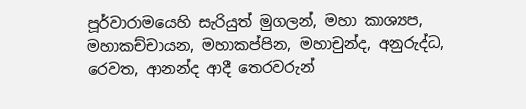පූර්වාරාමයෙහි සැරියුත් මුගලන්, මහා කාශ්‍යප, මහාකච්චායන, මහාකප්පින, මහාචුන්ද, අනුරුද්ධ, රෙවත, ආනන්ද ආදී තෙරවරුන්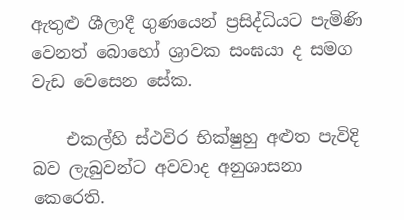ඇතුළු ශීලාදී ගුණයෙන් ප්‍රසිද්ධියට පැමිණි වෙනත් බොහෝ ශ්‍රාවක සංඝයා ද සමග වැඩ වෙසෙන සේක.

    එකල්හි ස්ථවිර භික්ෂුහු අළුත පැවිදි බව ලැබුවන්ට අවවාද අනුශාසනා කෙරෙති.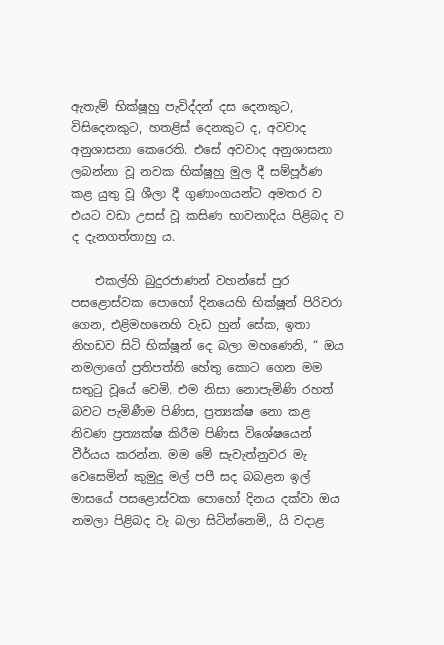ඇතැම් භික්ෂූහු පැවිද්දන් දස දෙනකුට, විසිදෙනකුට, හතළිස් දෙනකුට ද, අවවාද අනුශාසනා කෙරෙති. එසේ අවවාද අනුශාසනා ලබන්නා වූ නවක භික්ෂූහු මුල දී සම්පූර්ණ කළ යුතු වූ ශීලා දී ගුණාංගයන්ට අමතර ව එයට වඩා උසස් වූ කසිණ භාවනාදිය පිළිබද ව ද දැනගත්තාහු ය.

    එකල්හි බුදුරජාණන් වහන්සේ පුර පසළොස්වක පොහෝ දිනයෙහි භික්ෂූන් පිරිවරා ගෙන, එළිමහනෙහි වැඩ හුන් සේක, ඉතා නිහඩව සිටි භික්ෂූන් දෙ බලා මහණෙනි, “ ඔය නමලාගේ ප්‍රතිපත්ති හේතු කොට ගෙන මම සතුටු වූයේ වෙමි. එම නිසා නොපැමිණි රහත් බවට පැමිණීම පිණිස, ප්‍රත්‍යක්ෂ නො කළ නිවණ ප්‍රත්‍යක්ෂ කිරීම පිණිස විශේෂයෙන් වීර්යය කරන්න. මම මේ සැවැත්නුවර මැ වෙසෙමින් කුමුදු මල් පපී සද බබළන ඉල් මාසයේ පසළොස්වක පොහෝ දිනය දක්වා ඔය නමලා පිළිබද වැ බලා සිටින්නෙමි,, යි වදාළ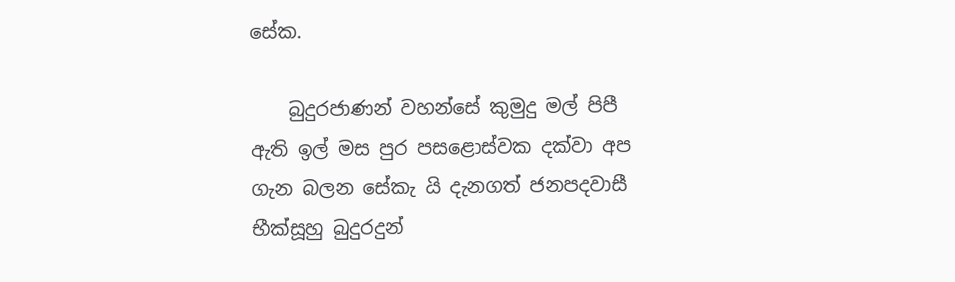සේක.

    බුදුරජාණන් වහන්සේ කුමුදු මල් පිපී ඇති ඉල් මස පුර පසළොස්වක දක්වා අප ගැන බලන සේකැ යි දැනගත් ජනපදවාසී භීක්සූහු බුදුරදුන්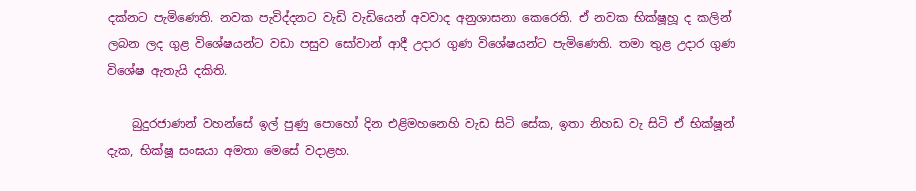දක්නට පැමිණෙති. නවක පැවිද්දනට වැඩි වැඩියෙන් අවවාද අනුශාසනා කෙරෙති. ඒ නවක භික්ෂූහූ ද කලින් ලබන ලද ගුළ විශේෂයන්ට වඩා පසුව සෝවාන් ආදී උදාර ගුණ විශේෂයන්ට පැමිණෙති. තමා තුළ උදාර ගුණ විශේෂ ඇතැයි දකිති.

    බුදුරජාණන් වහන්සේ ඉල් පුණු පොහෝ දින එළිමහනෙහි වැඩ සිටි සේක, ඉතා නිහඩ වැ සිටි ඒ භික්ෂූන් දැක, භික්ෂූ සංඝයා අමතා මෙසේ වදාළහ.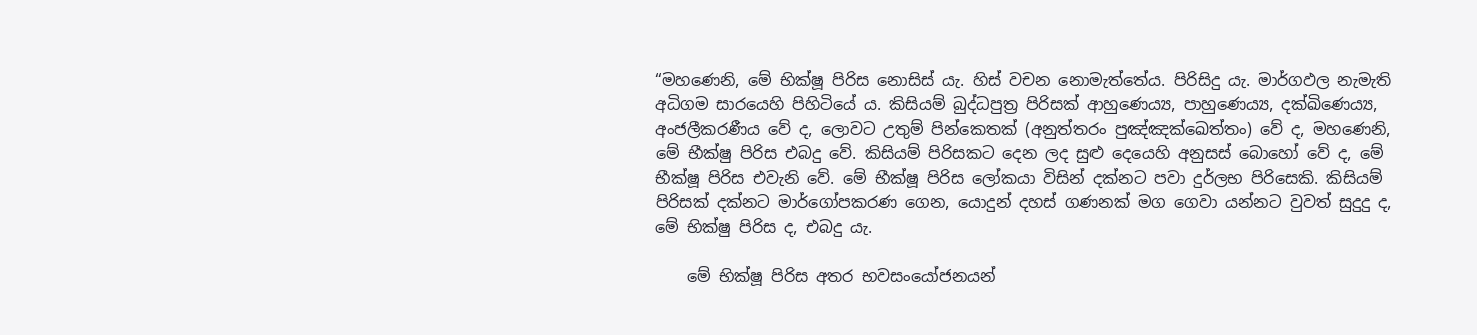“මහණෙනි, මේ භික්ෂූ පිරිස නොසිස් යැ. හිස් වචන නොමැත්තේය. පිරිසිදු යැ. මාර්ගඵල නැමැති අධිගම සාරයෙහි පිහිටියේ ය. කිසියම් බුද්ධපුත්‍ර පිරිසක් ආහුණෙය්‍ය, පාහුණෙය්‍ය, දක්ඛිණෙය්‍ය, අංජලීකරණීය වේ ද, ලොවට උතුම් පින්කෙතක් (අනුත්තරං පුඤ්ඤක්ඛෙත්තං) වේ ද, මහණෙනි, මේ භීක්ෂු පිරිස එබදු වේ. කිසියම් පිරිසකට දෙන ලද සුළු දෙයෙහි අනුසස් බොහෝ වේ ද, මේ භීක්ෂූ පිරිස එවැනි වේ. මේ භීක්ෂූ පිරිස ලෝකයා විසින් දක්නට පවා දුර්ලභ පිරිසෙකි. කිසියම් පිරිසක් දක්නට මාර්ගෝපකරණ ගෙන, යොදුන් දහස් ගණනක් මග ගෙවා යන්නට වුවත් සුදුදු ද, මේ භික්ෂු පිරිස ද, එබදු යැ.

    මේ භික්ෂූ පිරිස අතර භවසංයෝජනයන්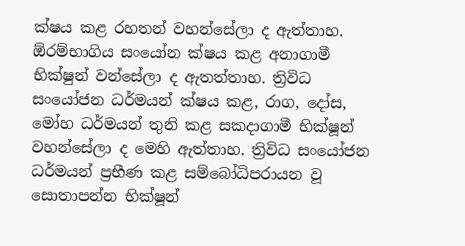ක්ෂය කළ රහතන් වහන්සේලා ද ඇත්තාහ. ඕරම්භාගිය සංයෝන ක්ෂය කළ අනාගාමී භික්ෂුන් වන්සේලා ද ඇතත්තාහ. ත්‍රිවිධ සංයෝජන ධර්මයන් ක්ෂය කළ, රාග, දෝස, මෝහ ධර්මයන් තුනි කළ සකදාගාමී භික්ෂූන් වහන්සේලා ද මෙහි ඇත්තාහ. ත්‍රිවිධ සංයෝජන ධර්මයන් ප්‍රභීණ කළ සම්බෝධිපරායන වූ සොතාපන්න භික්ෂූන්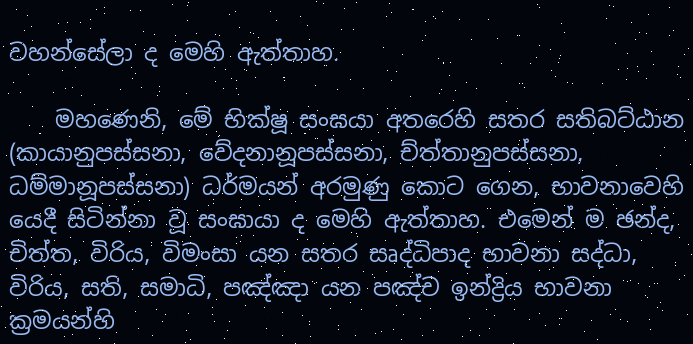වහන්සේලා ද මෙහි ඇත්තාහ.

    මහණෙනි, මේ භික්ෂූ සංඝයා අතරෙහි සතර සතිබට්ඨාන (කායානුපස්සනා, වේදනානූපස්සනා, ච්ත්තානුපස්සනා, ධම්මානූපස්සනා) ධර්මයන් අරමුණු කොට ගෙන, භාවනාවෙහි යෙදී සිටින්නා වූ සංඝායා ද මෙහි ඇත්තාහ. එමෙන් ම ඡන්ද, චිත්ත, විරිය, විමංසා යන සතර සෘද්ධිපාද භාවනා සද්ධා, විරිය, සති, සමාධි, පඤ්ඤා යන පඤ්ච ඉන්ද්‍රිය භාවනා ක්‍රමයන්හි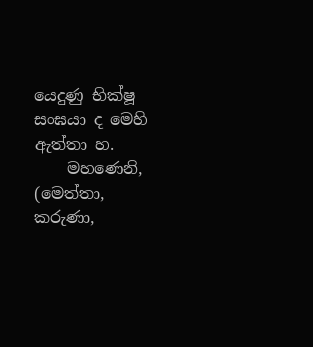යෙදුණු භික්ෂූ සංඝයා ද මෙහි ඇත්තා හ.
    මහණෙනි, (මෙත්තා, කරුණා,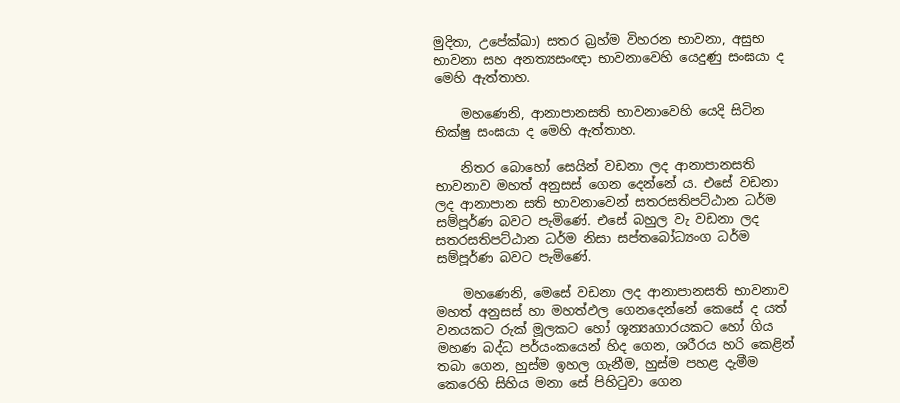මුදිතා, උපේක්ඛා) සතර බ්‍රහ්ම විහරන භාවනා, අසුභ භාවනා සහ අනත්‍යසංඥා භාවනාවෙහි යෙදුණු සංඝයා ද මෙහි ඇත්තාහ.

    මහණෙනි, ආනාපානසති භාවනාවෙහි යෙදි සිටින භික්ෂු සංඝයා ද මෙහි ඇත්තාහ.

    නිතර බොහෝ සෙයින් වඩනා ලද ආනාපානසති භාවනාව මහත් අනුසස් ගෙන දෙන්නේ ය. එසේ වඩනා ලද ආනාපාන සති භාවනාවෙන් සතරසතිපට්ඨාන ධර්ම සම්පූර්ණ බවට පැමිණේ. එසේ බහුල වැ වඩනා ලද සතරසතිපට්ඨාන ධර්ම නිසා සප්තබෝධ්‍යංග ධර්ම සම්පූර්ණ බවට පැමිණේ.

    මහණෙනි, මෙසේ වඩනා ලද ආනාපානසති භාවනාව මහත් අනුසස් හා මහත්ඵල ගෙනදෙන්නේ කෙසේ ද යත් වනයකට රුක් මූලකට හෝ ශූන්‍යෘගාරයකට හෝ ගිය මහණ බද්ධ පර්යංකයෙන් හිද ගෙන, ශරීරය හරි කෙළින් තබා ගෙන, හුස්ම ඉහල ගැනීම, හුස්ම පහළ දැමීම කෙරෙහි සිහිය මනා සේ පිහිටුවා ගෙන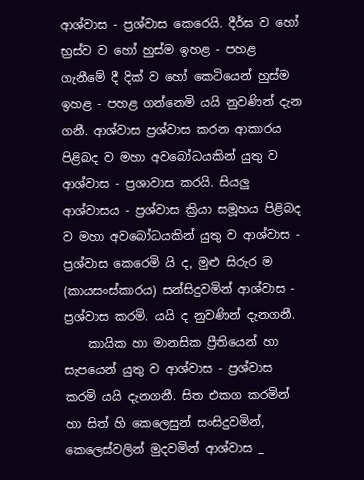ආශ්වාස - ප්‍රශ්වාස කෙරෙයි. දීර්ඝ ව හෝ භ්‍රස්ව ව හෝ හුස්ම ඉහළ - පහළ ගැනීමේ දී දික් ව හෝ කෙටියෙන් හුස්ම ඉහළ - පහළ ගන්නෙමි යයි නුවණින් දැන ගනී. ආශ්වාස ප්‍රශ්වාස කරන ආකාරය පිළිබද ව මහා අවබෝධයකින් යුතු ව ආශ්වාස - ප්‍රශාවාස කරයි. සියලු ආශ්වාසය - ප්‍රශ්වාස ක්‍රියා සමූහය පිළිබද ව මහා අවබෝධයකින් යුතු ව ආශ්වාස - ප්‍රශ්වාස කෙරෙමි යි ද, මුළු සිරුර ම (කායසංස්කාරය) සන්සිදුවමින් ආශ්වාස - ප්‍රශ්වාස කරමි. යයි ද නුවණින් දැනගනී.
    කායික හා මානසික ප්‍රීතියෙන් හා සැපයෙන් යුතු ව ආශ්වාස - ප්‍රශ්වාස කරමි යයි දැනගනී. සිත එකග කරමින් හා සිත් හි කෙලෙසුන් සංසිදුවමින්, කෙලෙස්වලින් මුදවමින් ආශ්වාස _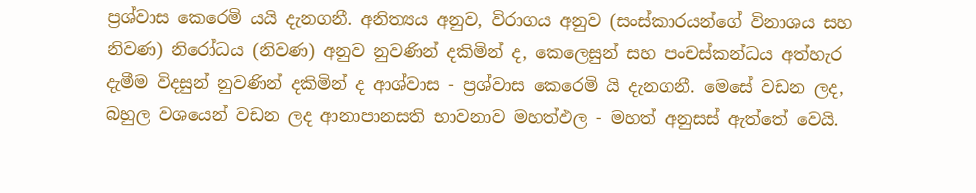ප්‍රශ්වාස කෙරෙමි යයි දැනගනී. අනිත්‍යය අනුව, විරාගය අනුව (සංස්කාරයන්ගේ විනාශය සහ නිවණ) නිරෝධය (නිවණ) අනුව නුවණින් දකිමින් ද, කෙලෙසුන් සහ පංචස්කන්ධය අත්හැර දැමීම විදසුන් නුවණින් දකිමින් ද ආශ්වාස - ප්‍රශ්වාස කෙරෙමි යි දැනගනී. මෙසේ වඩන ලද, බහුල වශයෙන් වඩන ලද ආනාපානසති භාවනාව මහත්ඵල - මහත් අනුසස් ඇත්තේ වෙයි.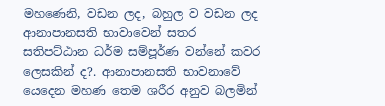මහණෙනි, වඩන ලද, බහුල ව වඩන ලද ආනාපානසති භාවාවෙන් සතර සතිපට්ඨාන ධර්ම සම්පූර්ණ වන්නේ කවර ලෙසකින් ද?. ආනාපානසති භාවනාවේ යෙදෙන මහණ තෙම ශරීර අනුව බලමින්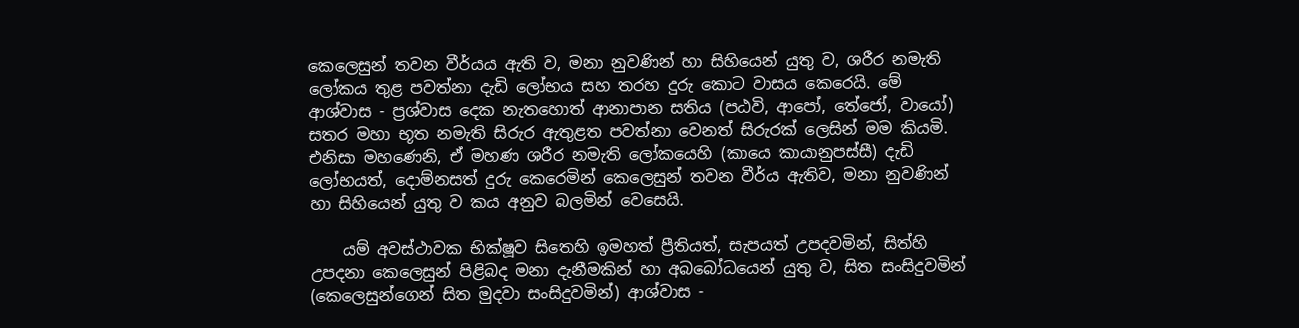කෙලෙසුන් තවන වීර්යය ඇති ව, මනා නුවණින් හා සිහියෙන් යුතු ව, ශරීර නමැති ලෝකය තුළ පවත්නා දැඩි ලෝභය සහ තරහ දුරු කොට වාසය කෙරෙයි. මේ ආශ්වාස - ප්‍රශ්වාස දෙක නැතහොත් ආනාපාන සතිය (පඨවි, ආපෝ, තේජෝ, වායෝ) සතර මහා භූත නමැති සිරුර ඇතුළත පවත්නා වෙනත් සිරුරක් ලෙසින් මම කියමි. එනිසා මහණෙනි, ඒ මහණ ශරීර නමැති ලෝකයෙහි (කායෙ කායානුපස්සී) දැඩි ලෝභයත්, දොම්නසත් දුරු කෙරෙමින් කෙලෙසුන් තවන වීර්ය ඇතිව, මනා නුවණින් හා සිහියෙන් යුතු ව කය අනුව බලමින් වෙසෙයි.

    යම් අවස්ථාවක භික්ෂූව සිතෙහි ඉමහත් ප්‍රීතියත්, සැපයත් උපදවමින්, සිත්හි උපදනා කෙලෙසුන් පිළිබද මනා දැනීමකින් හා අබබෝධයෙන් යුතු ව, සිත සංසිදුවමින් (කෙලෙසුන්ගෙන් සිත මුදවා සංසිදුවමින්) ආශ්වාස -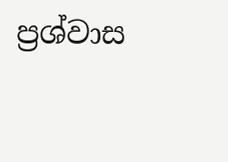ප්‍රශ්වාස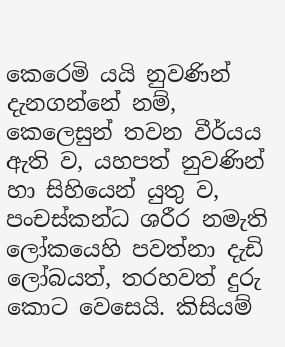කෙරෙමි යයි නුවණින් දැනගන්නේ නම්, කෙලෙසුන් තවන වීර්යය ඇති ව, යහපත් නුවණින් හා සිහියෙන් යුතු ව, පංචස්කන්ධ ශරීර නමැති ලෝකයෙහි පවත්නා දැඩි ලෝබයත්, තරහවත් දුරු කොට වෙසෙයි. කිසියම්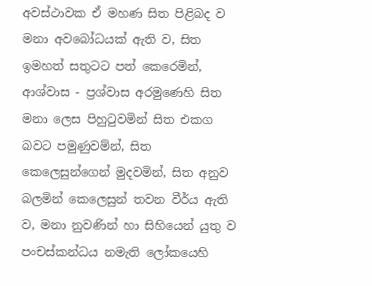අවස්ථාවක ඒ මහණ සිත පිළිබද ව මනා අවබෝධයක් ඇති ව, සිත ඉමහත් සතුටට පත් කෙරෙමින්, ආශ්වාස - ප්‍රශ්වාස අරමුණෙහි සිත මනා ලෙස පිහුටුවමින් සිත එකග බවට පමුණුවම්න්, සිත කෙලෙසුන්ගෙන් මුදවමින්, සිත අනුව බලමින් කෙලෙසුන් තවන වීර්ය ඇති ව, මනා නුවණින් හා සිහියෙන් යුතු ව පංචස්කන්ධය නමැති ලෝකයෙහි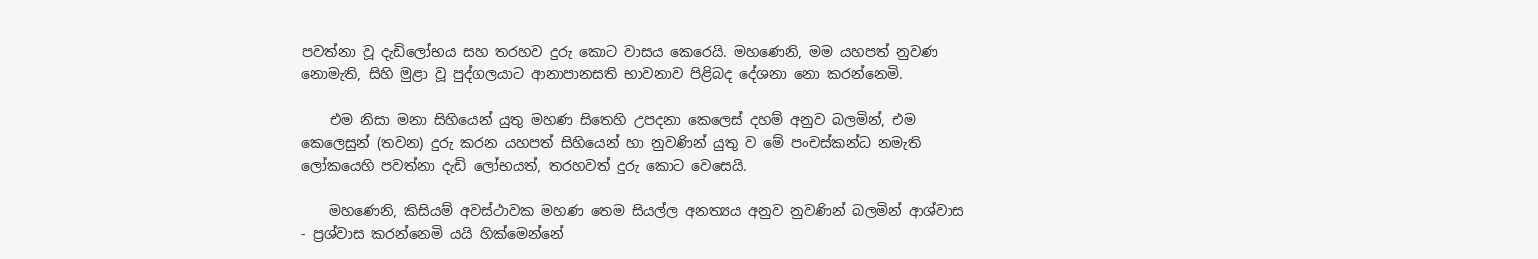පවත්නා වූ දැඩිලෝභය සහ තරහව දුරු කොට වාසය කෙරෙයි. මහණෙනි, මම යහපත් නුවණ නොමැති, සිහි මුළා වූ පුද්ගලයාට ආනාපානසති භාවනාව පිළිබද දේශනා නො කරන්නෙමි.

    එම නිසා මනා සිහියෙන් යුතු මහණ සිතෙහි උපදනා කෙලෙස් දහම් අනුව බලමින්, එම කෙලෙසුන් (තවන) දුරු කරන යහපත් සිහියෙන් හා නුවණින් යුතු ව මේ පංචස්කන්ධ නමැති ලෝකයෙහි පවත්නා දැඩි ලෝභයත්, තරහවත් දුරු කොට වෙසෙයි.

    මහණෙනි, කිසියම් අවස්ථාවක මහණ තෙම සියල්ල අනත්‍යය අනුව නුවණින් බලමින් ආශ්වාස - ප්‍රශ්වාස කරන්නෙමි යයි හික්මෙන්නේ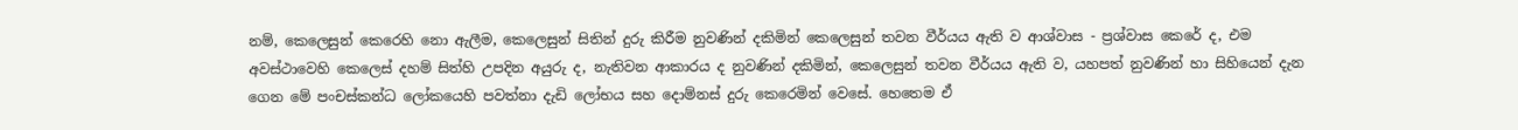නම්, කෙලෙසුන් කෙරෙහි නො ඇලීම, කෙලෙසුන් සිතින් දුරු කිරීම නුවණින් දකිමින් කෙලෙසුන් තවන වීර්යය ඇති ව ආශ්වාස - ප්‍රශ්වාස කෙරේ ද, එම අවස්ථාවෙහි කෙලෙස් දහම් සිත්හි උපදින අයුරු ද, නැතිවන ආකාරය ද නුවණින් දකිමින්, කෙලෙසුන් තවන වීර්යය ඇති ව, යහපත් නුවණින් හා සිහියෙන් දැන ගෙන මේ පංචස්කන්ධ ලෝකයෙහි පවත්නා දැඩි ලෝභය සහ දොම්නස් දුරු කෙරෙමින් වෙසේ. හෙතෙම ඒ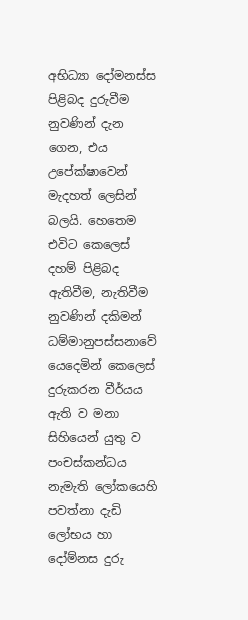අභිධ්‍යා දෝමනස්ස පිළිබද දුරුවීම නුවණින් දැන ගෙන, එය උපේක්ෂාවෙන් මැදහත් ලෙසින් බලයි. හෙතෙම එවිට කෙලෙස් දහම් පිළිබද ඇතිවීම, නැතිවීම නුවණින් දකිමන් ධම්මානුපස්සනාවේ යෙදෙමින් කෙලෙස් දුරුකරන වීර්යය ඇති ව මනා සිහියෙන් යුතු ව පංචස්කන්ධය නැමැති ලෝකයෙහි පවත්නා දැඩි ලෝභය හා දෝම්නස දුරු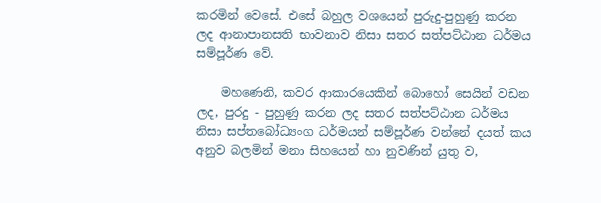කරමින් වෙසේ. එසේ බහුල වශයෙන් පුරුදු-පුහුණු කරන ලද ආනාපානසති භාවනාව නිසා සතර සත්පට්ඨාන ධර්මය සම්පූර්ණ වේ.

    මහණෙනි, කවර ආකාරයෙකින් බොහෝ සෙයින් වඩන ලද, පුරදු - පුහුණු කරන ලද සතර සත්පට්ඨාන ධර්මය නිසා සප්තබෝධ්‍යංග ධර්මයන් සම්පූර්ණ වන්නේ දයත් කය අනුව බලමින් මනා සිහයෙන් හා නුවණින් යුතු ව,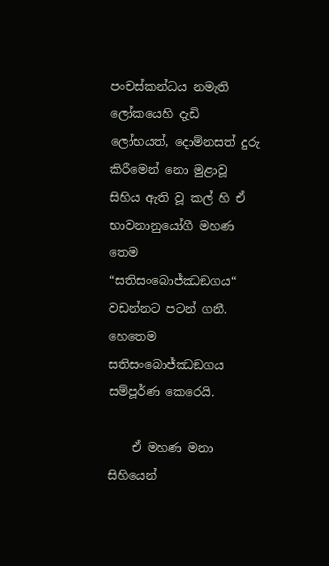පංචස්කන්ධය නමැති ලෝකයෙහි දැඩි ලෝභයත්, දොම්නසත් දුරු කිරීමෙන් නො මුළාවූ සිහිය ඇති වූ කල් හි ඒ භාවනානුයෝගී මහණ තෙම “සතිසංබොජ්ඣඞගය“ වඩන්නට පටන් ගනී. හෙතෙම සතිසංබොජ්ඣඞගය සම්පූර්ණ කෙරෙයි.

    ඒ මහණ මනා සිහියෙන්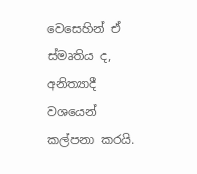වෙසෙහින් ඒ ස්මෘතිය ද, අනිත්‍යාදී වශයෙන් කල්පනා කරයි.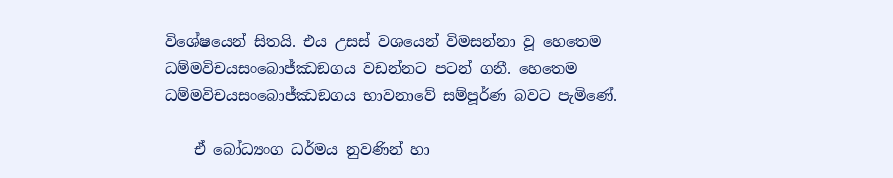විශේෂයෙන් සිතයි. එය උසස් වශයෙන් විමසන්නා වූ හෙතෙම ධම්මවිචයසංබොජ්ඣඞගය වඩන්නට පටන් ගනී. හෙතෙම ධම්මවිචයසංබොජ්ඣඞගය භාවනාවේ සම්පූර්ණ බවට පැමිණේ.

    ඒ බෝධ්‍යංග ධර්මය නුවණින් හා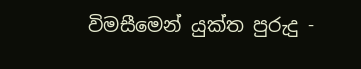විමසීමෙන් යුක්ත පුරුදු -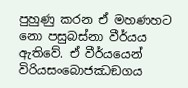පුහුණු කරන ඒ මහණහට නො පසුබස්නා වීර්යය ඇතිවේ. ඒ වීර්යයෙන් විරියසංබොජඣඞගය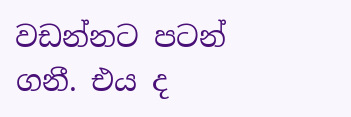වඩන්නට පටන් ගනී. එය ද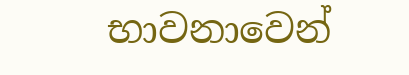භාවනාවෙන්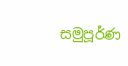සමුපූර්ණ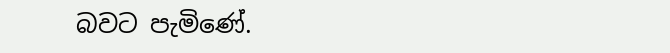බවට පැමිණේ.